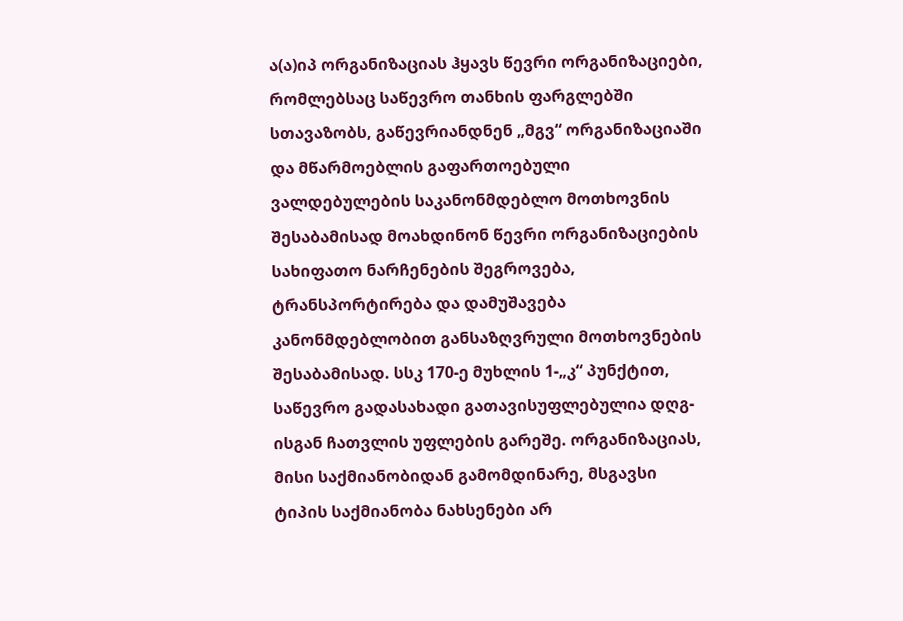ა(ა)იპ ორგანიზაციას ჰყავს წევრი ორგანიზაციები, რომლებსაც საწევრო თანხის ფარგლებში სთავაზობს, გაწევრიანდნენ „მგვ“ ორგანიზაციაში და მწარმოებლის გაფართოებული ვალდებულების საკანონმდებლო მოთხოვნის შესაბამისად მოახდინონ წევრი ორგანიზაციების სახიფათო ნარჩენების შეგროვება, ტრანსპორტირება და დამუშავება კანონმდებლობით განსაზღვრული მოთხოვნების შესაბამისად. სსკ 170-ე მუხლის 1-„კ“ პუნქტით, საწევრო გადასახადი გათავისუფლებულია დღგ-ისგან ჩათვლის უფლების გარეშე. ორგანიზაციას, მისი საქმიანობიდან გამომდინარე, მსგავსი ტიპის საქმიანობა ნახსენები არ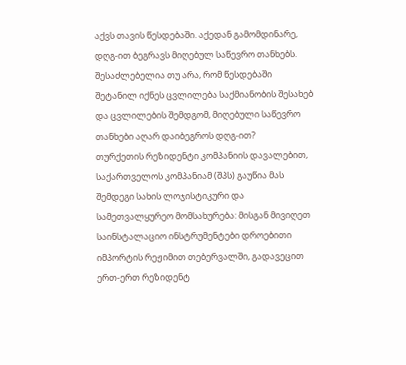აქვს თავის წესდებაში. აქედან გამომდინარე, დღგ-ით ბეგრავს მიღებულ საწევრო თანხებს.
შესაძლებელია თუ არა, რომ წესდებაში შეტანილ იქნეს ცვლილება საქმიანობის შესახებ და ცვლილების შემდგომ, მიღებული საწევრო თანხები აღარ დაიბეგროს დღგ-ით?
თურქეთის რეზიდენტი კომპანიის დავალებით, საქართველოს კომპანიამ (შპს) გაუწია მას შემდეგი სახის ლოჯისტიკური და სამეთვალყურეო მომსახურება: მისგან მივიღეთ საინსტალაციო ინსტრუმენტები დროებითი იმპორტის რეჟიმით თებერვალში, გადავეცით ერთ-ერთ რეზიდენტ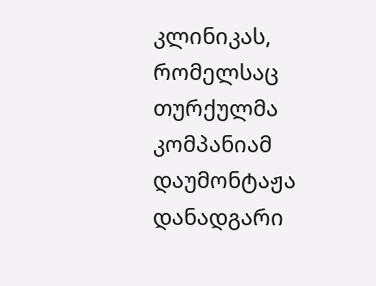კლინიკას, რომელსაც თურქულმა კომპანიამ დაუმონტაჟა დანადგარი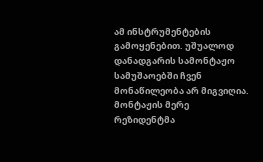ამ ინსტრუმენტების გამოყენებით. უშუალოდ დანადგარის სამონტაჟო სამუშაოებში ჩვენ მონაწილეობა არ მიგვიღია. მონტაჟის მერე რეზიდენტმა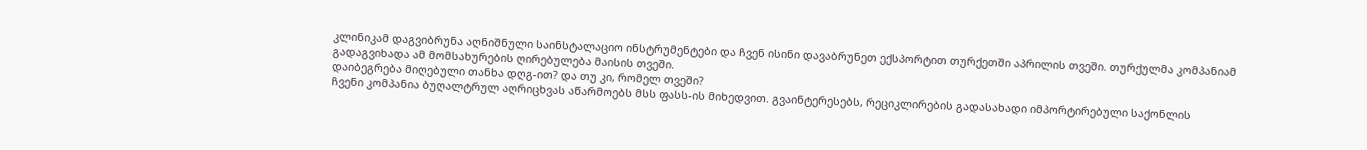კლინიკამ დაგვიბრუნა აღნიშნული საინსტალაციო ინსტრუმენტები და ჩვენ ისინი დავაბრუნეთ ექსპორტით თურქეთში აპრილის თვეში. თურქულმა კომპანიამ გადაგვიხადა ამ მომსახურების ღირებულება მაისის თვეში.
დაიბეგრება მიღებული თანხა დღგ-ით? და თუ კი, რომელ თვეში?
ჩვენი კომპანია ბუღალტრულ აღრიცხვას აწარმოებს მსს ფასს-ის მიხედვით. გვაინტერესებს, რეციკლირების გადასახადი იმპორტირებული საქონლის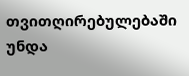თვითღირებულებაში უნდა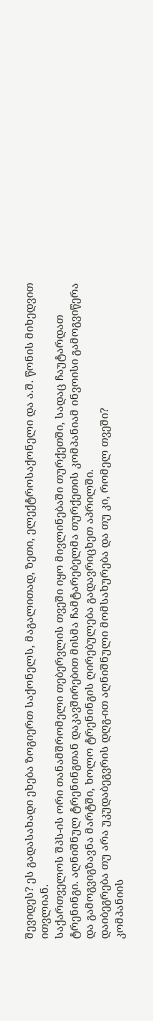შევიდეს? ეს გადასახადი ეხება ზოგიერთ საქონელს, მაგალითად, ზეთი, ელექტროსაქონელი და ა.შ. წონის მიხედვით ითვლიან.
საქართველოს შპს-ის ორი თანამშრომელი თებერვლის თვეში იყო მივლინებაში თურქეთში, სადაც ჩაუტარდათ ტრენინგი. აღნიშნულ ტრენინგთან დაკავშირებით მისმა ჩამტარებელმა თურქეთის კომპანიამ ინვოისი გამოგვიწერა და გამოგვიგზავნა მარტში, ხოლო ტრენინგის ღირებულება გადავრიცხეთ აპრილში.
დაიბეგრება თუ არა უკუდაბეგვრის დღგ-ით აღნიშნული მომსახურება და თუ კი, რომელ თვეში?
კომპანიის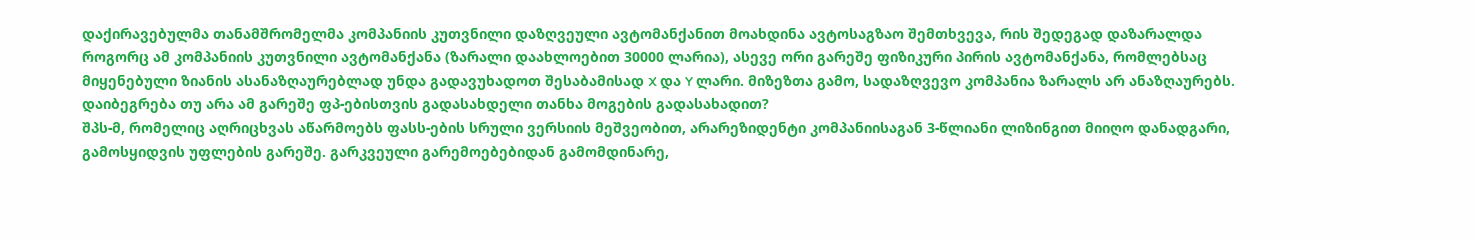დაქირავებულმა თანამშრომელმა კომპანიის კუთვნილი დაზღვეული ავტომანქანით მოახდინა ავტოსაგზაო შემთხვევა, რის შედეგად დაზარალდა როგორც ამ კომპანიის კუთვნილი ავტომანქანა (ზარალი დაახლოებით 30000 ლარია), ასევე ორი გარეშე ფიზიკური პირის ავტომანქანა, რომლებსაც მიყენებული ზიანის ასანაზღაურებლად უნდა გადავუხადოთ შესაბამისად X და Y ლარი. მიზეზთა გამო, სადაზღვევო კომპანია ზარალს არ ანაზღაურებს.
დაიბეგრება თუ არა ამ გარეშე ფპ-ებისთვის გადასახდელი თანხა მოგების გადასახადით?
შპს-მ, რომელიც აღრიცხვას აწარმოებს ფასს-ების სრული ვერსიის მეშვეობით, არარეზიდენტი კომპანიისაგან 3-წლიანი ლიზინგით მიიღო დანადგარი, გამოსყიდვის უფლების გარეშე. გარკვეული გარემოებებიდან გამომდინარე,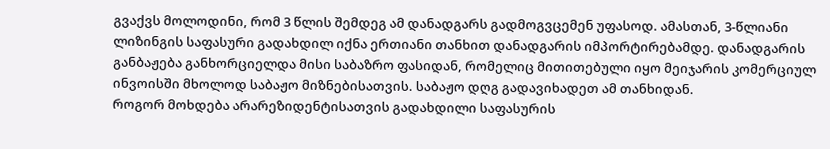გვაქვს მოლოდინი, რომ 3 წლის შემდეგ ამ დანადგარს გადმოგვცემენ უფასოდ. ამასთან, 3-წლიანი ლიზინგის საფასური გადახდილ იქნა ერთიანი თანხით დანადგარის იმპორტირებამდე. დანადგარის განბაჟება განხორციელდა მისი საბაზრო ფასიდან, რომელიც მითითებული იყო მეიჯარის კომერციულ ინვოისში მხოლოდ საბაჟო მიზნებისათვის. საბაჟო დღგ გადავიხადეთ ამ თანხიდან.
როგორ მოხდება არარეზიდენტისათვის გადახდილი საფასურის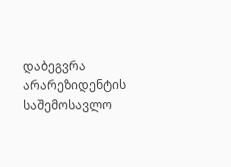დაბეგვრა არარეზიდენტის საშემოსავლო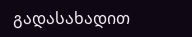გადასახადით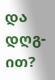და დღგ-ით?